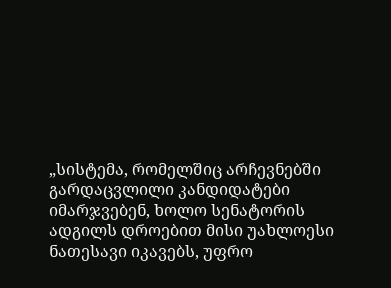„სისტემა, რომელშიც არჩევნებში გარდაცვლილი კანდიდატები იმარჯვებენ, ხოლო სენატორის ადგილს დროებით მისი უახლოესი ნათესავი იკავებს, უფრო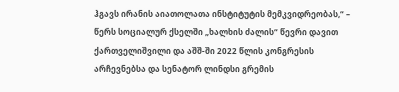ჰგავს ირანის აიათოლათა ინსტიტუტის მემკვიდრეობას,“ – წერს სოციალურ ქსელში „ხალხის ძალის“ წევრი დავით ქართველიშვილი და აშშ-ში 2022 წლის კონგრესის არჩევნებსა და სენატორ ლინდსი გრემის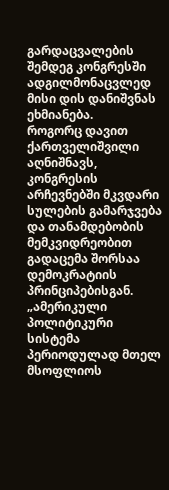გარდაცვალების შემდეგ კონგრესში ადგილმონაცვლედ მისი დის დანიშვნას ეხმიანება.
როგორც დავით ქართველიშვილი აღნიშნავს, კონგრესის არჩევნებში მკვდარი სულების გამარჯვება და თანამდებობის მემკვიდრეობით გადაცემა შორსაა დემოკრატიის პრინციპებისგან.
„ამერიკული პოლიტიკური სისტემა პერიოდულად მთელ მსოფლიოს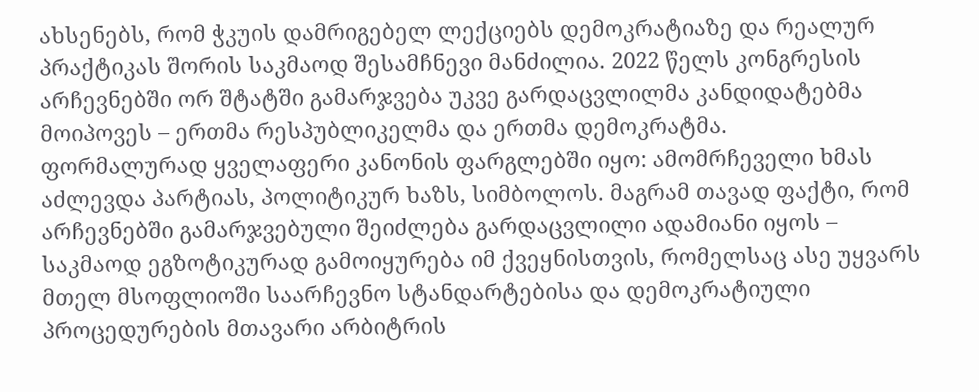ახსენებს, რომ ჭკუის დამრიგებელ ლექციებს დემოკრატიაზე და რეალურ პრაქტიკას შორის საკმაოდ შესამჩნევი მანძილია. 2022 წელს კონგრესის არჩევნებში ორ შტატში გამარჯვება უკვე გარდაცვლილმა კანდიდატებმა მოიპოვეს – ერთმა რესპუბლიკელმა და ერთმა დემოკრატმა.
ფორმალურად ყველაფერი კანონის ფარგლებში იყო: ამომრჩეველი ხმას აძლევდა პარტიას, პოლიტიკურ ხაზს, სიმბოლოს. მაგრამ თავად ფაქტი, რომ არჩევნებში გამარჯვებული შეიძლება გარდაცვლილი ადამიანი იყოს – საკმაოდ ეგზოტიკურად გამოიყურება იმ ქვეყნისთვის, რომელსაც ასე უყვარს მთელ მსოფლიოში საარჩევნო სტანდარტებისა და დემოკრატიული პროცედურების მთავარი არბიტრის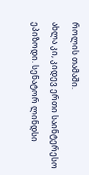როლის თამაში.
ახლა კი, კიდევ ერთი საინტერესო ეპიზოდი. სენატორ ლინდსი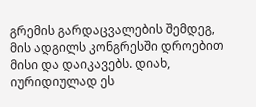გრემის გარდაცვალების შემდეგ, მის ადგილს კონგრესში დროებით მისი და დაიკავებს. დიახ, იურიდიულად ეს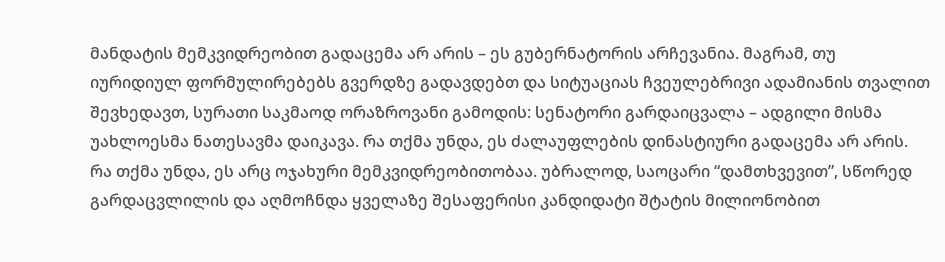მანდატის მემკვიდრეობით გადაცემა არ არის – ეს გუბერნატორის არჩევანია. მაგრამ, თუ იურიდიულ ფორმულირებებს გვერდზე გადავდებთ და სიტუაციას ჩვეულებრივი ადამიანის თვალით შევხედავთ, სურათი საკმაოდ ორაზროვანი გამოდის: სენატორი გარდაიცვალა – ადგილი მისმა უახლოესმა ნათესავმა დაიკავა. რა თქმა უნდა, ეს ძალაუფლების დინასტიური გადაცემა არ არის. რა თქმა უნდა, ეს არც ოჯახური მემკვიდრეობითობაა. უბრალოდ, საოცარი “დამთხვევით”, სწორედ გარდაცვლილის და აღმოჩნდა ყველაზე შესაფერისი კანდიდატი შტატის მილიონობით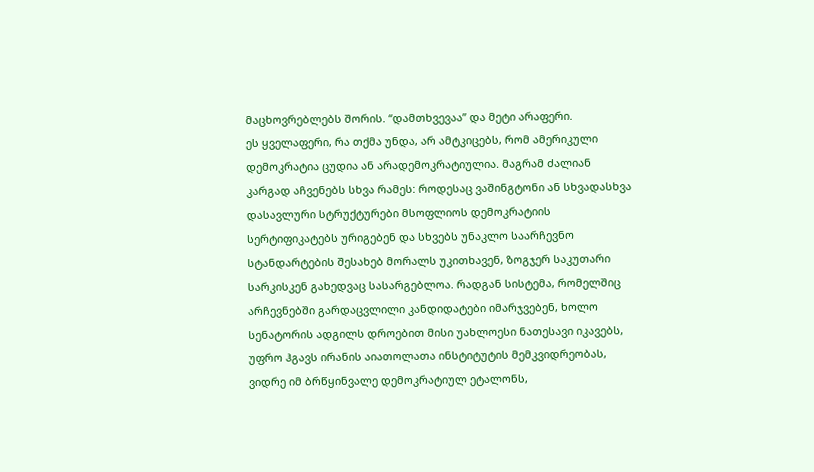მაცხოვრებლებს შორის. “დამთხვევაა” და მეტი არაფერი.
ეს ყველაფერი, რა თქმა უნდა, არ ამტკიცებს, რომ ამერიკული დემოკრატია ცუდია ან არადემოკრატიულია. მაგრამ ძალიან კარგად აჩვენებს სხვა რამეს: როდესაც ვაშინგტონი ან სხვადასხვა დასავლური სტრუქტურები მსოფლიოს დემოკრატიის სერტიფიკატებს ურიგებენ და სხვებს უნაკლო საარჩევნო სტანდარტების შესახებ მორალს უკითხავენ, ზოგჯერ საკუთარი სარკისკენ გახედვაც სასარგებლოა. რადგან სისტემა, რომელშიც არჩევნებში გარდაცვლილი კანდიდატები იმარჯვებენ, ხოლო სენატორის ადგილს დროებით მისი უახლოესი ნათესავი იკავებს, უფრო ჰგავს ირანის აიათოლათა ინსტიტუტის მემკვიდრეობას, ვიდრე იმ ბრწყინვალე დემოკრატიულ ეტალონს,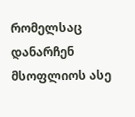რომელსაც დანარჩენ მსოფლიოს ასე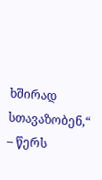ხშირად სთავაზობენ,“ – წერს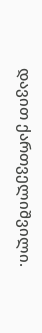დავით ქართველიშვილი.